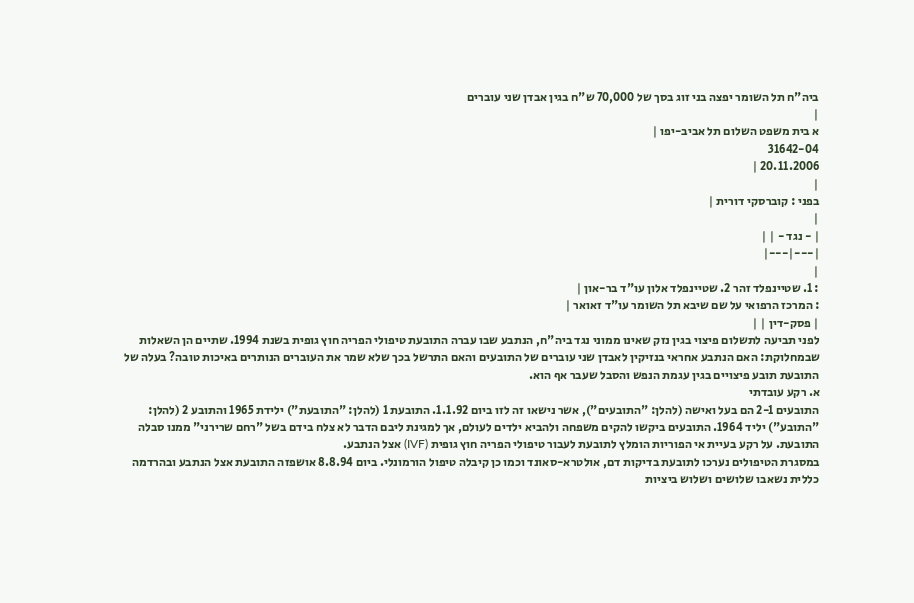ביה"ח תל השומר יפצה בני זוג בסך של 70,000 ש"ח בגין אבדן שני עוברים
|
א בית משפט השלום תל אביב-יפו |
31642-04
20.11.2006 |
|
בפני : קוברסקי דורית |
|
| - נגד - | |
|---|---|
|
: 1. שטיינפלד זהר 2. שטיינפלד אלון עו"ד בר-און |
: המרכז הרפואי על שם שיבא תל השומר עו"ד זאואר |
| פסק-דין | |
לפני תביעה לתשלום פיצוי בגין נזק שאינו ממוני נגד ביה"ח, הנתבע שבו עברה התובעת טיפולי הפריה חוץ גופית בשנת 1994. שתיים הן השאלות שבמחלוקת: האם הנתבע אחראי בנזיקין לאבדן שני עוברים של התובעים והאם התרשל בכך שלא שמר את העוברים הנותרים באיכות טובה? בעלה של התובעת תובע פיצויים בגין עגמת הנפש והסבל שעבר אף הוא.
א. רקע עובדתי
התובעים 2-1 הם בעל ואישה (להלן: "התובעים"), אשר נישאו זה לזו ביום 1.1.92. התובעת 1 (להלן: "התובעת") ילידת 1965 והתובע 2 (להלן: "התובע") יליד 1964. התובעים ביקשו להקים משפחה ולהביא ילדים לעולם, אך למגינת ליבם הדבר לא צלח בידם בשל "רחם שרירני" ממנו סבלה התובעת. על רקע בעיית אי הפוריות הומלץ לתובעת לעבור טיפולי הפריה חוץ גופית (IVF) אצל הנתבע.
במסגרת הטיפולים נערכו לתובעת בדיקות דם, אולטרא-סאונד וכמו כן קיבלה טיפול הורמונלי. ביום 8.8.94 אושפזה התובעת אצל הנתבע ובהרדמה כללית נשאבו שלושים ושלוש ביציות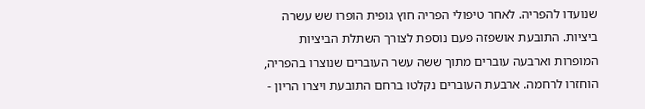שנועדו להפריה. לאחר טיפולי הפריה חוץ גופית הופרו שש עשרה ביציות. התובעת אושפזה פעם נוספת לצורך השתלת הביציות המופרות וארבעה עוברים מתוך ששה עשר העוברים שנוצרו בהפריה, הוחזרו לרחמה. ארבעת העוברים נקלטו ברחם התובעת ויצרו הריון -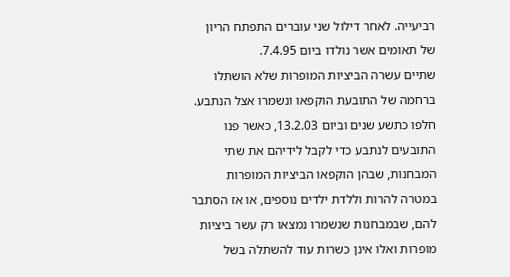רביעייה. לאחר דילול שני עוברים התפתח הריון של תאומים אשר נולדו ביום 7.4.95.
שתיים עשרה הביציות המופרות שלא הושתלו ברחמה של התובעת הוקפאו ונשמרו אצל הנתבע. חלפו כתשע שנים וביום 13.2.03, כאשר פנו התובעים לנתבע כדי לקבל לידיהם את שתי המבחנות, שבהן הוקפאו הביציות המופרות במטרה להרות וללדת ילדים נוספים, או אז הסתבר להם, שבמבחנות שנשמרו נמצאו רק עשר ביציות מופרות ואלו אינן כשרות עוד להשתלה בשל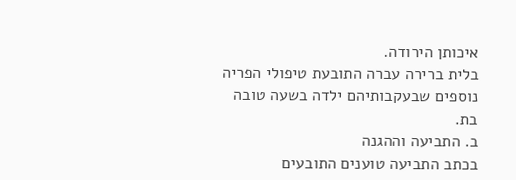איכותן הירודה.
בלית ברירה עברה התובעת טיפולי הפריה נוספים שבעקבותיהם ילדה בשעה טובה בת.
ב. התביעה וההגנה
בכתב התביעה טוענים התובעים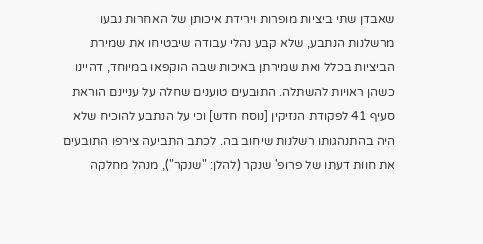שאבדן שתי ביציות מופרות וירידת איכותן של האחרות נבעו מרשלנות הנתבע, שלא קבע נהלי עבודה שיבטיחו את שמירת הביציות בכלל ואת שמירתן באיכות שבה הוקפאו במיוחד, דהיינו כשהן ראויות להשתלה. התובעים טוענים שחלה על עניינם הוראת סעיף 41 לפקודת הנזיקין [נוסח חדש] וכי על הנתבע להוכיח שלא היה בהתנהגותו רשלנות שיחוב בה. לכתב התביעה צירפו התובעים את חוות דעתו של פרופ' שנקר (להלן: "שנקר"), מנהל מחלקה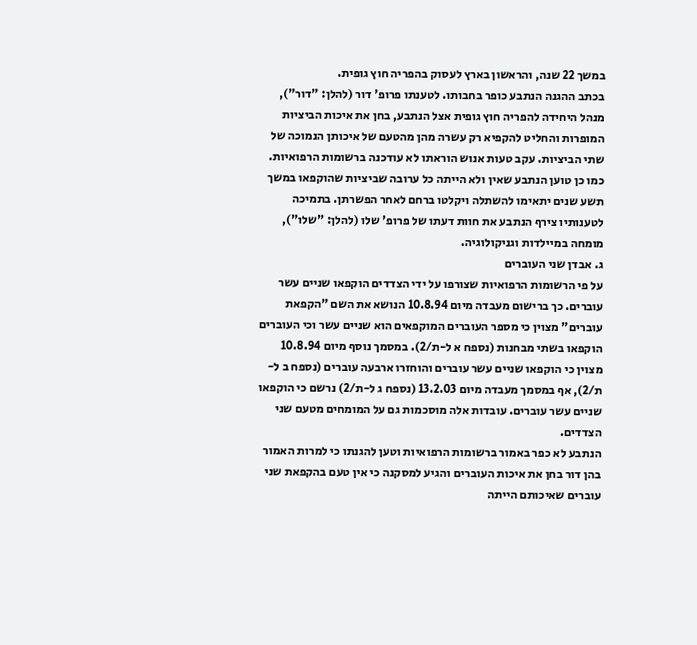במשך 22 שנה, והראשון בארץ לעסוק בהפריה חוץ גופית.
בכתב ההגנה הנתבע כופר בחבותו. לטענתו פרופ' דור (להלן: "דור"), מנהל היחידה להפריה חוץ גופית אצל הנתבע, בחן את איכות הביציות המופרות והחליט להקפיא רק עשרה מהן מהטעם של איכותן הנמוכה של שתי הביציות. עקב טעות אנוש הוראתו לא עודכנה ברשומות הרפואיות. כמו כן טוען הנתבע שאין ולא הייתה כל ערובה שביציות שהוקפאו במשך תשע שנים יתאימו להשתלה ויקלטו ברחם לאחר הפשרתן. בתמיכה לטענותיו צירף הנתבע את חוות דעתו של פרופ' שלו (להלן: "שלו"), מומחה במיילדות וגניקולוגיה.
ג. אבדן שני העוברים
על פי הרשומות הרפואיות שצורפו על ידי הצדדים הוקפאו שניים עשר עוברים. כך ברישום מעבדה מיום 10.8.94 הנושא את השם "הקפאת עוברים" מצוין כי מספר העוברים המוקפאים הוא שניים עשר וכי העוברים הוקפאו בשתי מבחנות (נספח א ל-ת/2). במסמך נוסף מיום 10.8.94 מצוין כי הוקפאו שניים עשר עוברים והוחזרו ארבעה עוברים (נספח ב ל-ת/2), אף במסמך מעבדה מיום 13.2.03 (נספח ג ל-ת/2) נרשם כי הוקפאו שניים עשר עוברים. עובדות אלה מוסכמות גם על המומחים מטעם שני הצדדים.
הנתבע לא כפר באמור ברשומות הרפואיות וטען להגנתו כי למרות האמור בהן דור בחן את איכות העוברים והגיע למסקנה כי אין טעם בהקפאת שני עוברים שאיכותם הייתה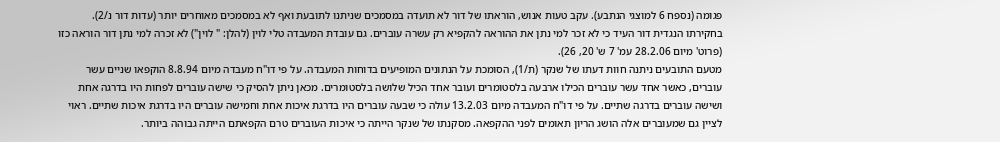פגומה (נספח 6 למוצגי הנתבע). עקב טעות אנוש, הוראתו של דור לא תועדה במסמכים שניתנו לתובעת ואף לא במסמכים מאוחרים יותר (עדות דור נ/2). בחקירתו הנגדית דור העיד כי לא זכר למי נתן את ההוראה להקפיא רק עשרה עוברים. גם עובדת המעבדה טלי לוין (להלן: " לוין") לא זכרה למי נתן דור הוראה כזו (פרוט' מיום 28.2.06 עמ' 7 ש' 20, 26).
מטעם התובעים ניתנה חוות דעתו של שנקר (ת/1), הסומכת על הנתונים המופיעים בדוחות המעבדה. על פי דו"ח מעבדה מיום 8.8.94 הוקפאו שניים עשר עוברים, כאשר אחד עשר עוברים הכילו ארבעה בלסטומרים ועובר אחד הכיל שלושה בלסטומרים. מכאן ניתן להסיק כי שישה עוברים לפחות היו בדרגה אחת ושישה עוברים בדרגה שתיים. על פי דו"ח המעבדה מיום 13.2.03 עולה כי שבעה עוברים היו בדרגת איכות אחת וחמישה עוברים היו בדרגת איכות שתיים. ראוי לציין גם שמעוברים אלה הושג הריון תאומים לפני ההקפאה. מסקנתו של שנקר הייתה כי איכות העוברים טרם הקפאתם הייתה גבוהה ביותר.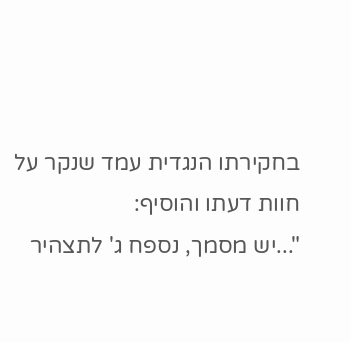בחקירתו הנגדית עמד שנקר על חוות דעתו והוסיף:
"...יש מסמך, נספח ג' לתצהיר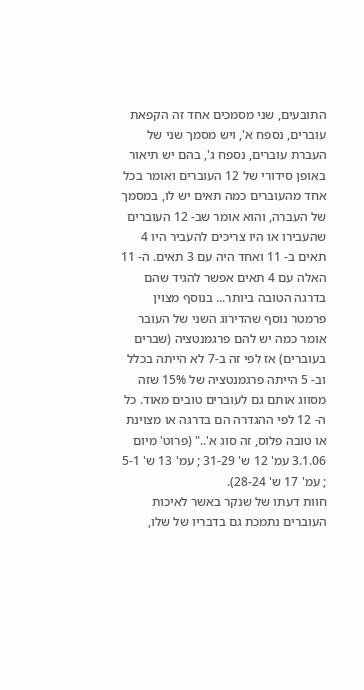התובעים, שני מסמכים אחד זה הקפאת עוברים, נספח א', ויש מסמך שני של העברת עוברים, נספח ג', בהם יש תיאור באופן סידורי של 12 העוברים ואומר בכל אחד מהעוברים כמה תאים יש לו, במסמך של העברה, והוא אומר שב- 12 העוברים שהעבירו או היו צריכים להעביר היו 4 תאים ב- 11 ואחד היה עם 3 תאים. ה- 11 האלה עם 4 תאים אפשר להגיד שהם בדרגה הטובה ביותר... בנוסף מצוין פרמטר נוסף שהדירוג השני של העובר אומר כמה יש להם פרגמנטציה (שברים בעוברים) אז לפי זה ב-7 לא הייתה בכלל וב- 5 הייתה פרגמנטציה של 15% שזה מסווג אותם גם לעוברים טובים מאוד. כל ה- 12 לפי ההגדרה הם בדרגה או מצוינת או טובה פלוס, זה סוג א'.." (פרוט' מיום 3.1.06 עמ' 12 ש' 31-29 ; עמ' 13 ש' 5-1 ; עמ' 17 ש' 28-24).
חוות דעתו של שנקר באשר לאיכות העוברים נתמכת גם בדבריו של שלו,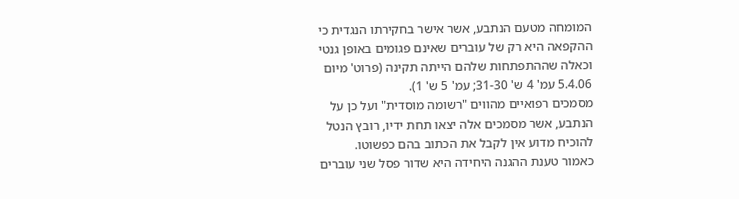המומחה מטעם הנתבע, אשר אישר בחקירתו הנגדית כי ההקפאה היא רק של עוברים שאינם פגומים באופן גנטי וכאלה שההתפתחות שלהם הייתה תקינה (פרוט' מיום 5.4.06 עמ' 4 ש' 31-30; עמ' 5 ש' 1).
מסמכים רפואיים מהווים "רשומה מוסדית" ועל כן על הנתבע, אשר מסמכים אלה יצאו תחת ידיו, רובץ הנטל להוכיח מדוע אין לקבל את הכתוב בהם כפשוטו.
כאמור טענת ההגנה היחידה היא שדור פסל שני עוברים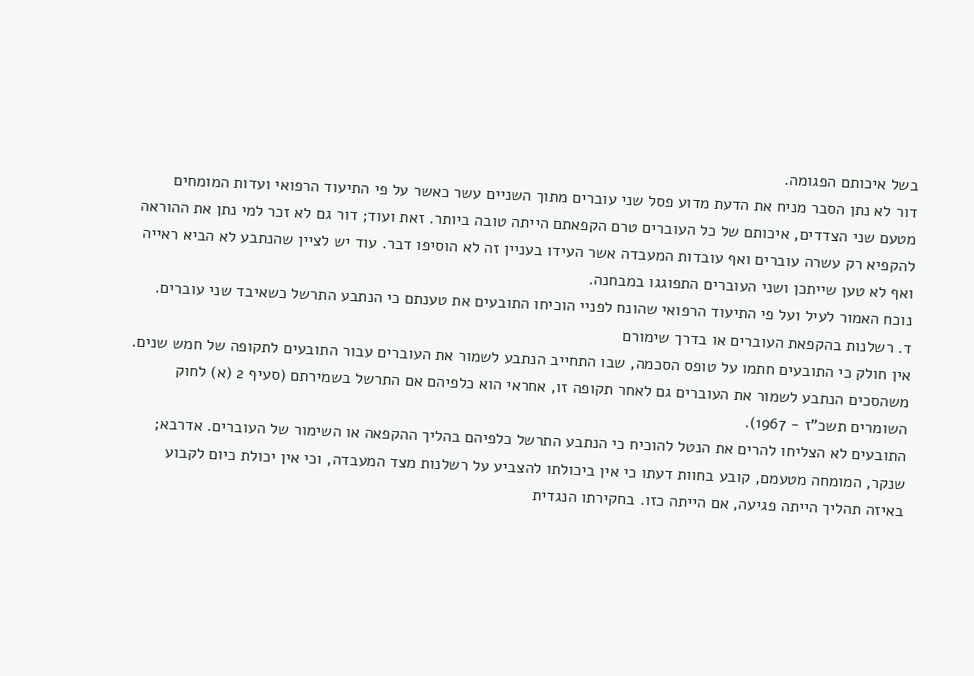בשל איכותם הפגומה.
דור לא נתן הסבר מניח את הדעת מדוע פסל שני עוברים מתוך השניים עשר כאשר על פי התיעוד הרפואי ועדות המומחים מטעם שני הצדדים, איכותם של כל העוברים טרם הקפאתם הייתה טובה ביותר. זאת ועוד; דור גם לא זכר למי נתן את ההוראה להקפיא רק עשרה עוברים ואף עובדות המעבדה אשר העידו בעניין זה לא הוסיפו דבר. עוד יש לציין שהנתבע לא הביא ראייה ואף לא טען שייתכן ושני העוברים התפוגגו במבחנה.
נוכח האמור לעיל ועל פי התיעוד הרפואי שהונח לפניי הוכיחו התובעים את טענתם כי הנתבע התרשל כשאיבד שני עוברים.
ד. רשלנות בהקפאת העוברים או בדרך שימורם
אין חולק כי התובעים חתמו על טופס הסכמה, שבו התחייב הנתבע לשמור את העוברים עבור התובעים לתקופה של חמש שנים. משהסכים הנתבע לשמור את העוברים גם לאחר תקופה זו, אחראי הוא כלפיהם אם התרשל בשמירתם (סעיף 2 (א) לחוק השומרים תשכ"ז - 1967).
התובעים לא הצליחו להרים את הנטל להוכיח כי הנתבע התרשל כלפיהם בהליך ההקפאה או השימור של העוברים. אדרבא; שנקר, המומחה מטעמם, קובע בחוות דעתו כי אין ביכולתו להצביע על רשלנות מצד המעבדה, וכי אין יכולת כיום לקבוע באיזה תהליך הייתה פגיעה, אם הייתה כזו. בחקירתו הנגדית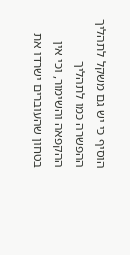הוסיף כי יש גם משקל לתהליך ההפשרה כמו לתהליך ההקפאה והשימור, וכי אין בטחון שהעוברים ישרדו את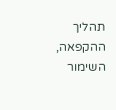תהליך ההקפאה, השימור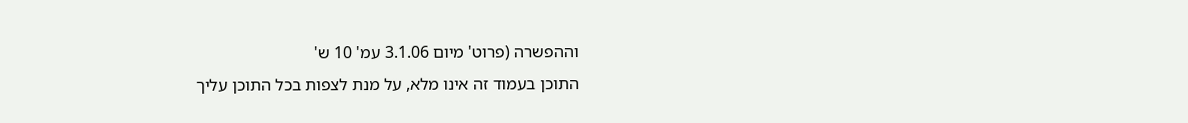וההפשרה (פרוט' מיום 3.1.06 עמ' 10 ש'
התוכן בעמוד זה אינו מלא, על מנת לצפות בכל התוכן עליך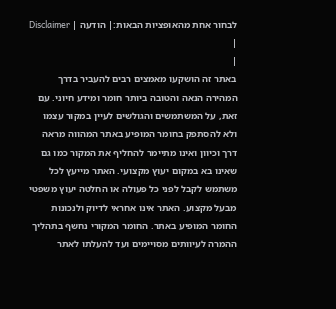לבחור אחת מהאופציות הבאות:| הודעה | Disclaimer |
|
באתר זה הושקעו מאמצים רבים להעביר בדרך המהירה הנאה והטובה ביותר חומר ומידע חיוני. עם זאת, על המשתמשים והגולשים לעיין במקור עצמו ולא להסתפק בחומר המופיע באתר המהווה מראה דרך וכיוון ואינו מתיימר להחליף את המקור כמו גם שאינו בא במקום יעוץ מקצועי. האתר מייעץ לכל משתמש לקבל לפני כל פעולה או החלטה יעוץ משפטי מבעל מקצוע. האתר אינו אחראי לדיוק ולנכונות החומר המופיע באתר. החומר המקורי נחשף בתהליך ההמרה לעיוותים מסויימים ועד להעלתו לאתר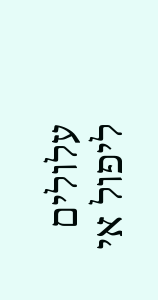עלולים ליפול אי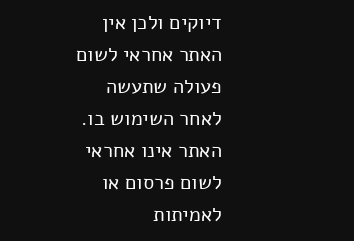דיוקים ולכן אין האתר אחראי לשום פעולה שתעשה לאחר השימוש בו. האתר אינו אחראי לשום פרסום או לאמיתות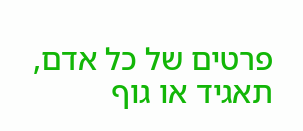פרטים של כל אדם, תאגיד או גוף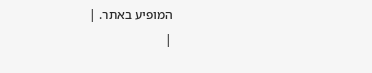המופיע באתר. |
|